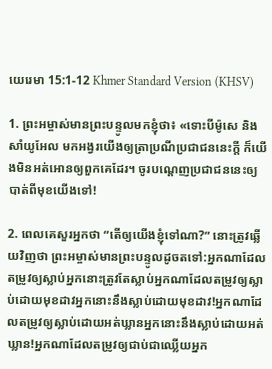យេរេមា 15:1-12 Khmer Standard Version (KHSV)

1. ព្រះ‌អម្ចាស់មានព្រះ‌បន្ទូលមកខ្ញុំថា៖ «ទោះបីម៉ូសេ និងសាំយូ‌អែល មកអង្វរយើងឲ្យត្រាប្រណីប្រជា‌ជននេះក្ដី ក៏យើងមិនអត់‌អោនឲ្យពួកគេដែរ។ ចូរបណ្ដេញប្រជា‌ជននេះឲ្យបាត់ពីមុខយើងទៅ!

2. ពេលគេសួរអ្នកថា “តើឲ្យយើងខ្ញុំទៅណា?” នោះត្រូវឆ្លើយវិញថា ព្រះ‌អម្ចាស់មានព្រះ‌បន្ទូលដូចតទៅ:អ្នកណាដែលតម្រូវឲ្យស្លាប់អ្នកនោះត្រូវតែស្លាប់អ្នកណាដែលតម្រូវឲ្យស្លាប់ដោយមុខដាវអ្នកនោះនឹងស្លាប់ដោយមុខដាវ!អ្នកណាដែលតម្រូវឲ្យស្លាប់ដោយអត់ឃ្លានអ្នកនោះនឹងស្លាប់ដោយអត់ឃ្លាន!អ្នកណាដែលតម្រូវឲ្យជាប់ជាឈ្លើយអ្នក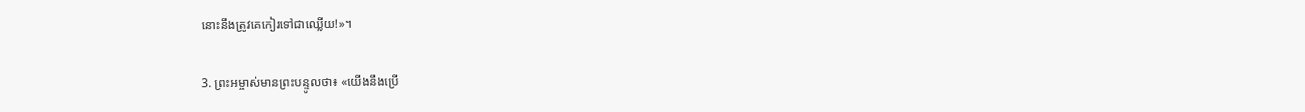នោះនឹងត្រូវគេកៀរទៅជាឈ្លើយ!»។

3. ព្រះ‌អម្ចាស់មានព្រះ‌បន្ទូលថា៖ «យើងនឹងប្រើ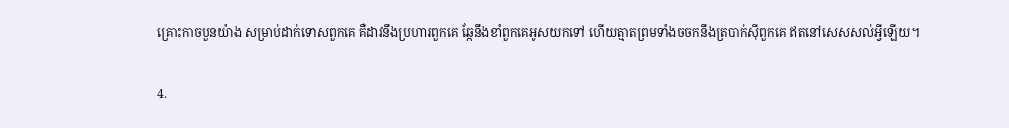គ្រោះកាចបួនយ៉ាង សម្រាប់ដាក់ទោសពួកគេ គឺដាវនឹងប្រហារពួកគេ ឆ្កែនឹងខាំពួកគេអូសយកទៅ ហើយត្មាតព្រមទាំងចចកនឹងត្របាក់ស៊ីពួកគេ ឥតនៅសេស‌សល់អ្វីឡើយ។

4.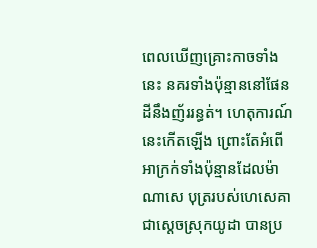ពេលឃើញគ្រោះកាចទាំងនេះ នគរទាំងប៉ុន្មាននៅផែនដីនឹងញ័ររន្ធត់។ ហេតុ‌ការណ៍នេះកើតឡើង ព្រោះតែអំពើអាក្រក់ទាំងប៉ុន្មានដែលម៉ាណា‌សេ បុត្ររបស់ហេសេ‌គា ជាស្ដេចស្រុកយូដា បានប្រ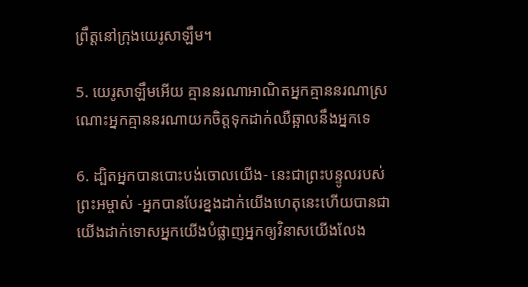ព្រឹត្តនៅក្រុងយេរូ‌សាឡឹម។

5. យេរូ‌សាឡឹមអើយ គ្មាននរណាអាណិតអ្នកគ្មាននរណាស្រណោះអ្នកគ្មាននរណាយកចិត្តទុកដាក់ឈឺ‌ឆ្អាលនឹងអ្នកទេ

6. ដ្បិតអ្នកបានបោះបង់ចោលយើង- នេះជាព្រះ‌បន្ទូលរបស់ព្រះ‌អម្ចាស់ -អ្នកបានបែរខ្នងដាក់យើងហេតុនេះហើយបានជាយើងដាក់ទោសអ្នកយើងបំផ្លាញអ្នកឲ្យវិនាសយើងលែង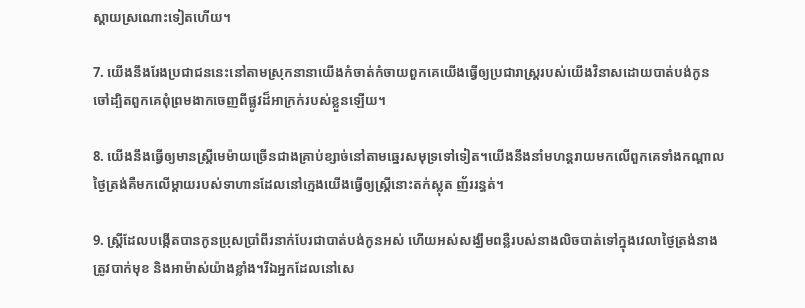ស្ដាយស្រណោះទៀតហើយ។

7. យើងនឹងរែងប្រជា‌ជននេះនៅតាមស្រុកនានាយើងកំចាត់‌កំចាយពួកគេយើងធ្វើឲ្យប្រជា‌រាស្ត្ររបស់យើងវិនាសដោយបាត់បង់កូនចៅដ្បិតពួកគេពុំព្រមងាកចេញពីផ្លូវដ៏អាក្រក់របស់ខ្លួនឡើយ។

8. យើងនឹងធ្វើឲ្យមានស្ត្រីមេម៉ាយច្រើនជាងគ្រាប់ខ្សាច់នៅតាមឆ្នេរសមុទ្រទៅទៀត។យើងនឹងនាំមហន្ត‌រាយមកលើពួកគេទាំងកណ្ដាលថ្ងៃត្រង់គឺមកលើម្ដាយរបស់ទាហានដែលនៅក្មេងយើងធ្វើឲ្យស្ត្រីនោះតក់‌ស្លុត ញ័ររន្ធត់។

9. ស្ត្រីដែលបង្កើតបានកូនប្រុសប្រាំ‌ពីរនាក់បែរជាបាត់បង់កូនអស់ ហើយអស់សង្ឃឹមពន្លឺរបស់នាងលិចបាត់ទៅក្នុងវេលាថ្ងៃត្រង់នាងត្រូវបាក់មុខ និងអាម៉ាស់យ៉ាងខ្លាំង។រីឯអ្នកដែលនៅសេ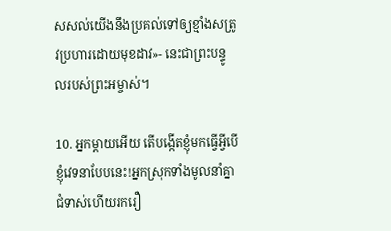ស‌សល់យើងនឹងប្រគល់ទៅឲ្យខ្មាំងសត្រូវប្រហារដោយមុខដាវ»- នេះជាព្រះ‌បន្ទូលរបស់ព្រះ‌អម្ចាស់។

10. អ្នកម្ដាយអើយ តើបង្កើតខ្ញុំមកធ្វើអ្វីបើខ្ញុំវេទនាបែបនេះ!អ្នកស្រុកទាំងមូលនាំគ្នាជំទាស់ហើយរករឿ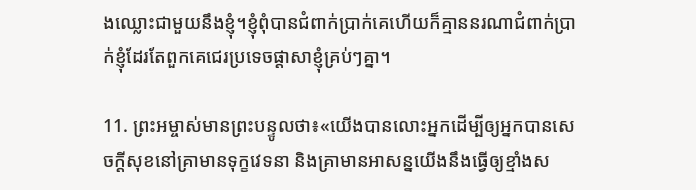ងឈ្លោះជាមួយនឹងខ្ញុំ។ខ្ញុំពុំបានជំពាក់ប្រាក់គេហើយក៏គ្មាននរណាជំពាក់ប្រាក់ខ្ញុំដែរតែពួកគេជេរប្រទេច‌ផ្ដាសាខ្ញុំគ្រប់ៗគ្នា។

11. ព្រះ‌អម្ចាស់មានព្រះ‌បន្ទូលថា៖«យើងបានលោះអ្នកដើម្បីឲ្យអ្នកបានសេចក្ដីសុខនៅគ្រាមានទុក្ខវេទនា និងគ្រាមានអាសន្នយើងនឹងធ្វើឲ្យខ្មាំងស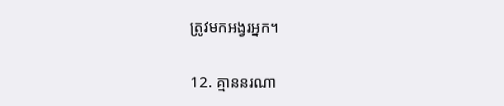ត្រូវមកអង្វរអ្នក។

12. គ្មាននរណា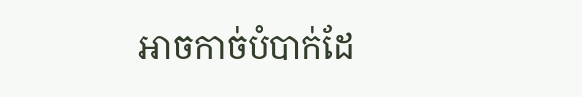អាចកាច់បំបាក់ដែ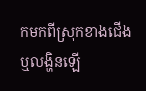កមកពីស្រុកខាងជើង ឬលង្ហិនឡើ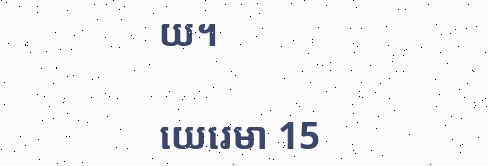យ។

យេរេមា 15